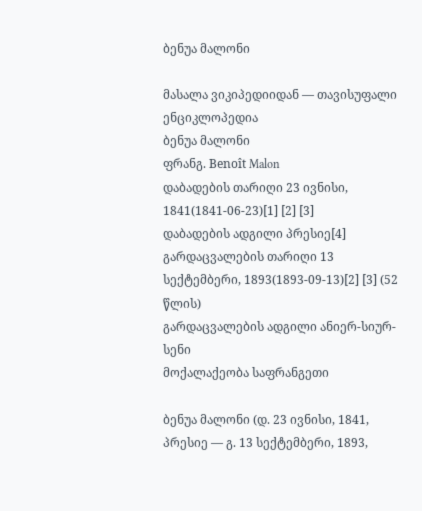ბენუა მალონი

მასალა ვიკიპედიიდან — თავისუფალი ენციკლოპედია
ბენუა მალონი
ფრანგ. Benoît Malon
დაბადების თარიღი 23 ივნისი, 1841(1841-06-23)[1] [2] [3]
დაბადების ადგილი პრესიე[4]
გარდაცვალების თარიღი 13 სექტემბერი, 1893(1893-09-13)[2] [3] (52 წლის)
გარდაცვალების ადგილი ანიერ-სიურ-სენი
მოქალაქეობა საფრანგეთი

ბენუა მალონი (დ. 23 ივნისი, 1841, პრესიე — გ. 13 სექტემბერი, 1893,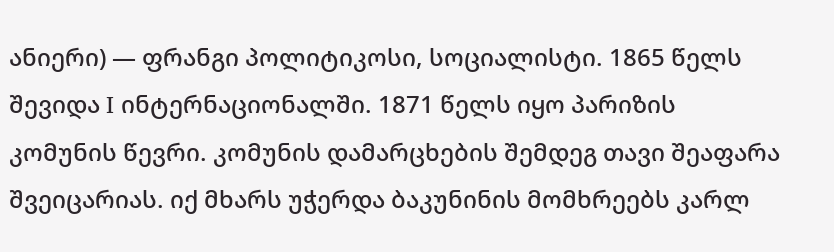ანიერი) ― ფრანგი პოლიტიკოსი, სოციალისტი. 1865 წელს შევიდა I ინტერნაციონალში. 1871 წელს იყო პარიზის კომუნის წევრი. კომუნის დამარცხების შემდეგ თავი შეაფარა შვეიცარიას. იქ მხარს უჭერდა ბაკუნინის მომხრეებს კარლ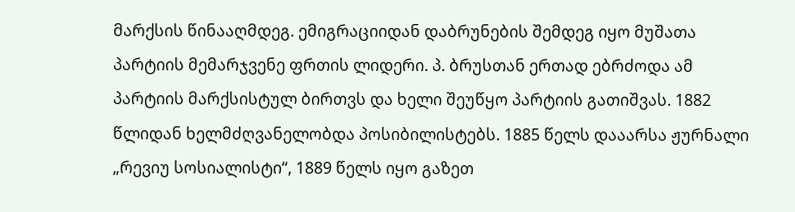მარქსის წინააღმდეგ. ემიგრაციიდან დაბრუნების შემდეგ იყო მუშათა პარტიის მემარჯვენე ფრთის ლიდერი. პ. ბრუსთან ერთად ებრძოდა ამ პარტიის მარქსისტულ ბირთვს და ხელი შეუწყო პარტიის გათიშვას. 1882 წლიდან ხელმძღვანელობდა პოსიბილისტებს. 1885 წელს დააარსა ჟურნალი „რევიუ სოსიალისტი“, 1889 წელს იყო გაზეთ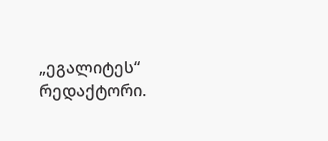„ეგალიტეს“ რედაქტორი.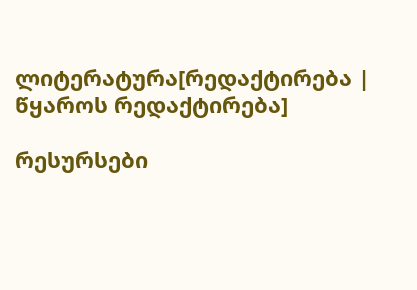ლიტერატურა[რედაქტირება | წყაროს რედაქტირება]

რესურსები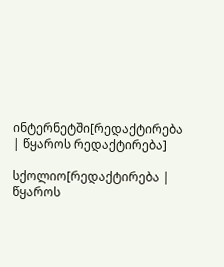ინტერნეტში[რედაქტირება | წყაროს რედაქტირება]

სქოლიო[რედაქტირება | წყაროს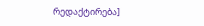რედაქტირება]